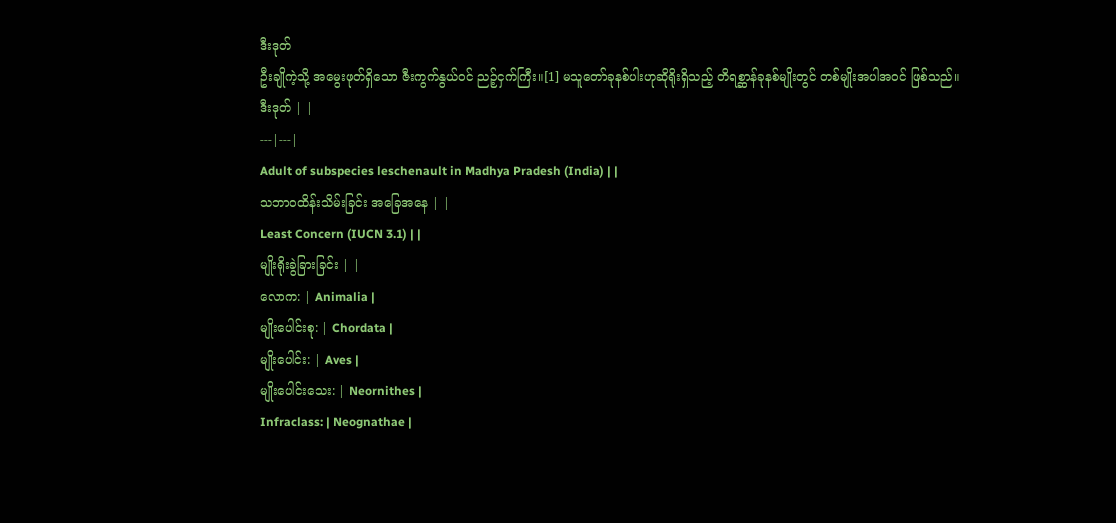ဒီးဒုတ်
ဦးချိုကဲ့သို့ အမွေးဖုတ်ရှိသော ဇီးကွက်နွယ်ဝင် ညဉ့်ငှက်ကြီး။[1] မသူတော်ခုနစ်ပါးဟုဆိုရိုးရှိသည့် တိရစ္ဆာန်ခုနစ်မျိုးတွင် တစ်မျိုးအပါအဝင် ဖြစ်သည်။
ဒီးဒုတ် | |
---|---|
Adult of subspecies leschenault in Madhya Pradesh (India) | |
သဘာဝထိန်းသိမ်းခြင်း အခြေအနေ | |
Least Concern (IUCN 3.1) | |
မျိုးရိုးခွဲခြားခြင်း | |
လောက: | Animalia |
မျိုးပေါင်းစု: | Chordata |
မျိုးပေါင်း: | Aves |
မျိုးပေါင်းသေး: | Neornithes |
Infraclass: | Neognathae |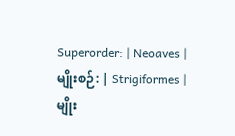Superorder: | Neoaves |
မျိုးစဉ်: | Strigiformes |
မျိုး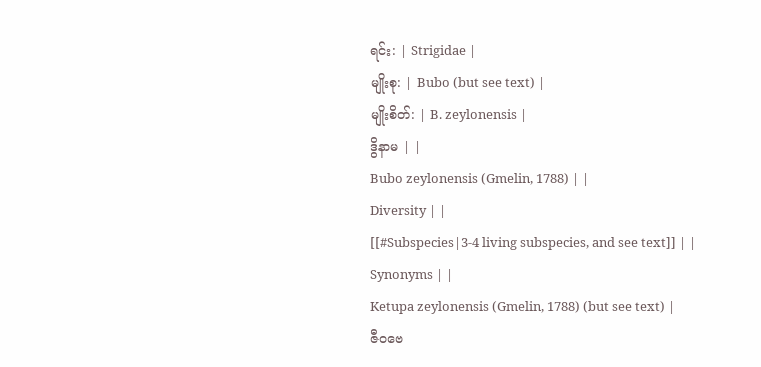ရင်း: | Strigidae |
မျိုးစု: | Bubo (but see text) |
မျိုးစိတ်: | B. zeylonensis |
ဒွိနာမ | |
Bubo zeylonensis (Gmelin, 1788) | |
Diversity | |
[[#Subspecies|3-4 living subspecies, and see text]] | |
Synonyms | |
Ketupa zeylonensis (Gmelin, 1788) (but see text) |
ဇီဝဗေ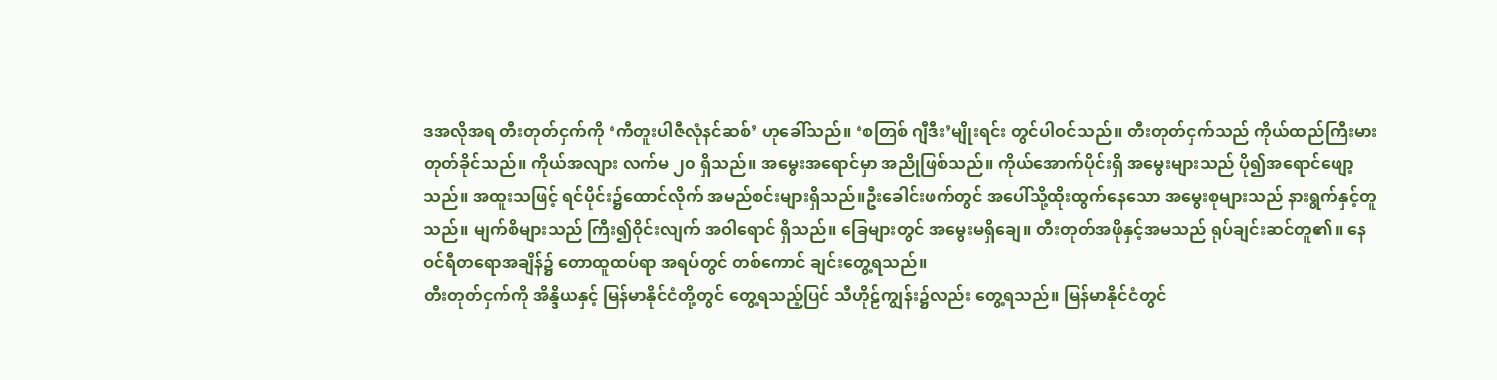ဒအလိုအရ တီးတုတ်ငှက်ကို ‘ကီတူးပါဇီလုံနင်ဆစ်’ ဟုခေါ်သည်။ ‘စတြစ် ဂျီဒီး’မျိုးရင်း တွင်ပါဝင်သည်။ တီးတုတ်ငှက်သည် ကိုယ်ထည်ကြီးမားတုတ်ခိုင်သည်။ ကိုယ်အလျား လက်မ ၂၀ ရှိသည်။ အမွေးအရောင်မှာ အညိုဖြစ်သည်။ ကိုယ်အောက်ပိုင်းရှိ အမွေးများသည် ပို၍အရောင်ဖျော့သည်။ အထူးသဖြင့် ရင်ပိုင်း၌ထောင်လိုက် အမည်စင်းများရှိသည်။ဦးခေါင်းဖက်တွင် အပေါ်သို့ထိုးထွက်နေသော အမွေးစုများသည် နားရွက်နှင့်တူသည်။ မျက်စိများသည် ကြီး၍ဝိုင်းလျက် အဝါရောင် ရှိသည်။ ခြေများတွင် အမွေးမရှိချေ။ တီးတုတ်အဖိုနှင့်အမသည် ရုပ်ချင်းဆင်တူ၏။ နေဝင်ရီတရောအချိန်၌ တောထူထပ်ရာ အရပ်တွင် တစ်ကောင် ချင်းတွေ့ရသည်။
တီးတုတ်ငှက်ကို အိန္ဒိယနှင့် မြန်မာနိုင်ငံတို့တွင် တွေ့ရသည့်ပြင် သီဟိုဠ်ကျွန်း၌လည်း တွေ့ရသည်။ မြန်မာနိုင်ငံတွင်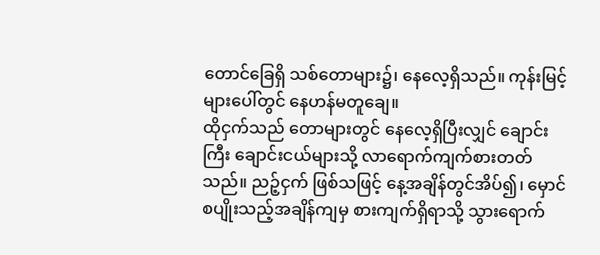တောင်ခြေရှိ သစ်တောများ၌၊ နေလေ့ရှိသည်။ ကုန်းမြင့်များပေါ်တွင် နေဟန်မတူချေ။
ထိုငှက်သည် တောများတွင် နေလေ့ရှိပြီးလျှင် ချောင်းကြီး ချောင်းငယ်များသို့ လာရောက်ကျက်စားတတ်သည်။ ညဉ့်ငှက် ဖြစ်သဖြင့် နေ့အချိန်တွင်အိပ်၍၊ မှောင်စပျိုးသည့်အချိန်ကျမှ စားကျက်ရှိရာသို့ သွားရောက်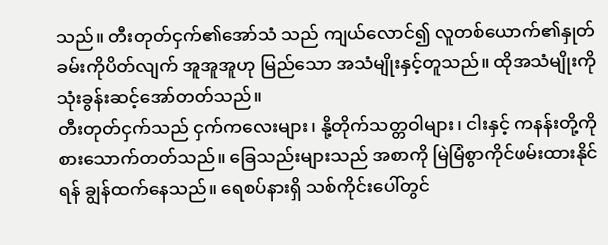သည်။ တီးတုတ်ငှက်၏အော်သံ သည် ကျယ်လောင်၍ လူတစ်ယောက်၏နှုတ်ခမ်းကိုပိတ်လျက် အူအူအူဟု မြည်သော အသံမျိုးနှင့်တူသည်။ ထိုအသံမျိုးကို သုံးခွန်းဆင့်အော်တတ်သည်။
တီးတုတ်ငှက်သည် ငှက်ကလေးများ၊ နို့တိုက်သတ္တဝါများ၊ ငါးနှင့် ကနန်းတို့ကို စားသောက်တတ်သည်။ ခြေသည်းများသည် အစာကို မြဲမြံစွာကိုင်ဖမ်းထားနိုင်ရန် ချွန်ထက်နေသည်။ ရေစပ်နားရှိ သစ်ကိုင်းပေါ်တွင်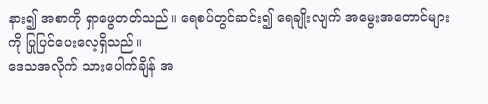နား၍ အစာကို ရှာဖွေတတ်သည်။ ရေစပ်တွင်ဆင်း၍ ရေချိုးလျက် အမွေးအတောင်များကို ပြုပြင်ပေးလေ့ရှိသည်။
ဒေသအလိုက် သားပေါက်ချိန် အ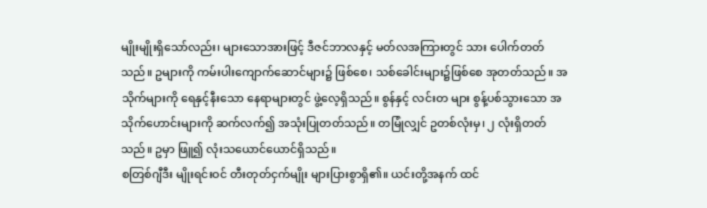မျိုးမျိုးရှိသော်လည်း၊ များသောအားဖြင့် ဒီဇင်ဘာလနှင့် မတ်လအကြားတွင် သား ပေါက်တတ်သည်။ ဥများကို ကမ်းပါးကျောက်ဆောင်များ၌ ဖြစ်စေ၊ သစ်ခေါင်းများ၌ဖြစ်စေ အုတတ်သည်။ အသိုက်များကို ရေနှင့်နီးသော နေရာများတွင် ဖွဲ့လေ့ရှိသည်။ စွန်နှင့် လင်းတ များ စွန့်ပစ်သွားသော အသိုက်ဟောင်းများကို ဆက်လက်၍ အသုံးပြုတတ်သည်။ တမြုံလျှင် ဥတစ်လုံးမှ၊ ၂ လုံးရှိတတ်သည်။ ဥမှာ ဖြူ၍ လုံးသယောင်ယောင်ရှိသည်။
စတြစ်ဂျီဒီး မျိုးရင်းဝင် တီးတုတ်ငှက်မျိုး များပြားစွာရှိ၏။ ယင်းတို့အနက် ထင်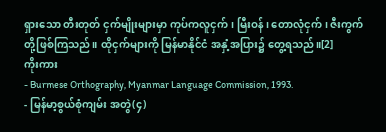ရှားသော တီးတုတ် ငှက်မျိုးများမှာ ကုပ်ကလူငှက်၊ မြီးဝန်၊ တောလုံငှက်၊ ဇီးကွက်တို့ဖြစ်ကြသည်။ ထိုငှက်များကို မြန်မာနိုင်ငံ အနှံ့အပြား၌ တွေ့ရသည်။[2]
ကိုးကား
- Burmese Orthography, Myanmar Language Commission, 1993.
- မြန်မာ့စွယ်စုံကျမ်း အတွဲ(၄)